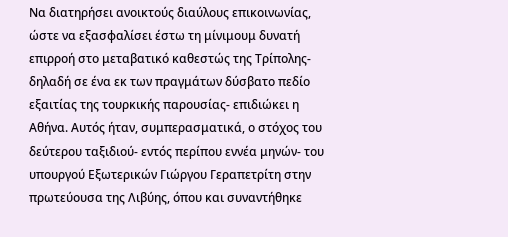Να διατηρήσει ανοικτούς διαύλους επικοινωνίας, ώστε να εξασφαλίσει έστω τη μίνιμουμ δυνατή επιρροή στο μεταβατικό καθεστώς της Τρίπολης- δηλαδή σε ένα εκ των πραγμάτων δύσβατο πεδίο εξαιτίας της τουρκικής παρουσίας- επιδιώκει η Αθήνα. Αυτός ήταν, συμπερασματικά, ο στόχος του δεύτερου ταξιδιού- εντός περίπου εννέα μηνών- του υπουργού Εξωτερικών Γιώργου Γεραπετρίτη στην πρωτεύουσα της Λιβύης, όπου και συναντήθηκε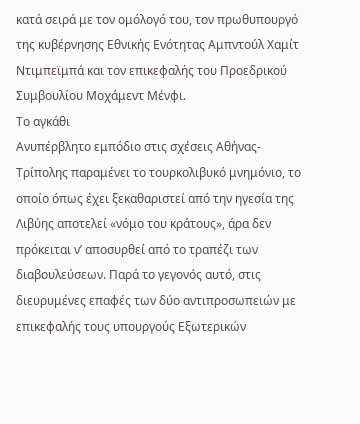κατά σειρά με τον ομόλογό του, τον πρωθυπουργό της κυβέρνησης Εθνικής Ενότητας Αμπντούλ Χαμίτ Ντιμπεϊμπά και τον επικεφαλής του Προεδρικού Συμβουλίου Μοχάμεντ Μένφι.
Το αγκάθι
Ανυπέρβλητο εμπόδιο στις σχέσεις Αθήνας- Τρίπολης παραμένει το τουρκολιβυκό μνημόνιο, το οποίο όπως έχει ξεκαθαριστεί από την ηγεσία της Λιβύης αποτελεί «νόμο του κράτους», άρα δεν πρόκειται ν’ αποσυρθεί από το τραπέζι των διαβουλεύσεων. Παρά το γεγονός αυτό, στις διευρυμένες επαφές των δύο αντιπροσωπειών με επικεφαλής τους υπουργούς Εξωτερικών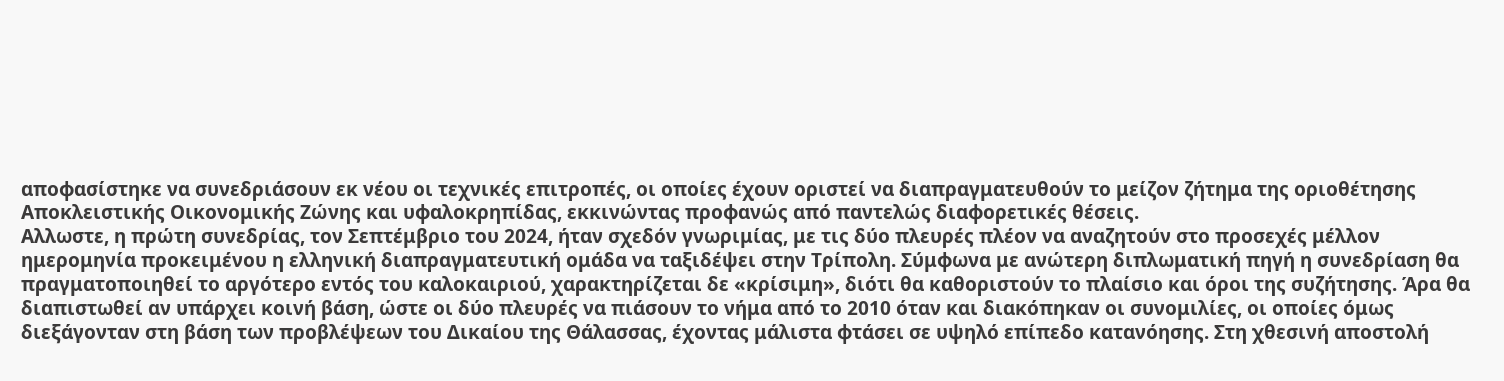αποφασίστηκε να συνεδριάσουν εκ νέου οι τεχνικές επιτροπές, οι οποίες έχουν οριστεί να διαπραγματευθούν το μείζον ζήτημα της οριοθέτησης Αποκλειστικής Οικονομικής Ζώνης και υφαλοκρηπίδας, εκκινώντας προφανώς από παντελώς διαφορετικές θέσεις.
Αλλωστε, η πρώτη συνεδρίας, τον Σεπτέμβριο του 2024, ήταν σχεδόν γνωριμίας, με τις δύο πλευρές πλέον να αναζητούν στο προσεχές μέλλον ημερομηνία προκειμένου η ελληνική διαπραγματευτική ομάδα να ταξιδέψει στην Τρίπολη. Σύμφωνα με ανώτερη διπλωματική πηγή η συνεδρίαση θα πραγματοποιηθεί το αργότερο εντός του καλοκαιριού, χαρακτηρίζεται δε «κρίσιμη», διότι θα καθοριστούν το πλαίσιο και όροι της συζήτησης. Άρα θα διαπιστωθεί αν υπάρχει κοινή βάση, ώστε οι δύο πλευρές να πιάσουν το νήμα από το 2010 όταν και διακόπηκαν οι συνομιλίες, οι οποίες όμως διεξάγονταν στη βάση των προβλέψεων του Δικαίου της Θάλασσας, έχοντας μάλιστα φτάσει σε υψηλό επίπεδο κατανόησης. Στη χθεσινή αποστολή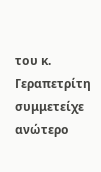του κ. Γεραπετρίτη συμμετείχε ανώτερο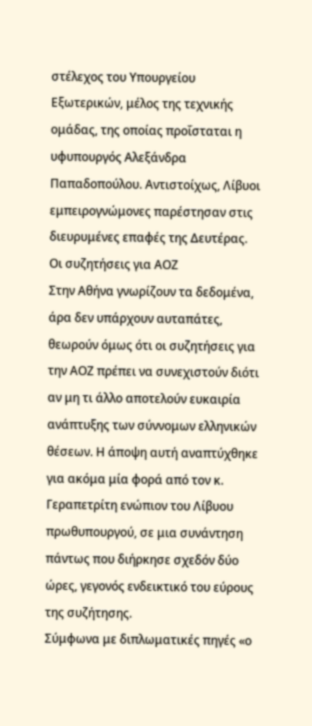στέλεχος του Υπουργείου Εξωτερικών, μέλος της τεχνικής ομάδας, της οποίας προΐσταται η υφυπουργός Αλεξάνδρα Παπαδοπούλου. Αντιστοίχως, Λίβυοι εμπειρογνώμονες παρέστησαν στις διευρυμένες επαφές της Δευτέρας.
Οι συζητήσεις για ΑΟΖ
Στην Αθήνα γνωρίζουν τα δεδομένα, άρα δεν υπάρχουν αυταπάτες, θεωρούν όμως ότι οι συζητήσεις για την ΑΟΖ πρέπει να συνεχιστούν διότι αν μη τι άλλο αποτελούν ευκαιρία ανάπτυξης των σύννομων ελληνικών θέσεων. Η άποψη αυτή αναπτύχθηκε για ακόμα μία φορά από τον κ. Γεραπετρίτη ενώπιον του Λίβυου πρωθυπουργού, σε μια συνάντηση πάντως που διήρκησε σχεδόν δύο ώρες, γεγονός ενδεικτικό του εύρους της συζήτησης.
Σύμφωνα με διπλωματικές πηγές «ο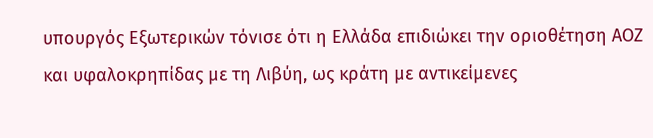υπουργός Εξωτερικών τόνισε ότι η Ελλάδα επιδιώκει την οριοθέτηση ΑΟΖ και υφαλοκρηπίδας με τη Λιβύη, ως κράτη με αντικείμενες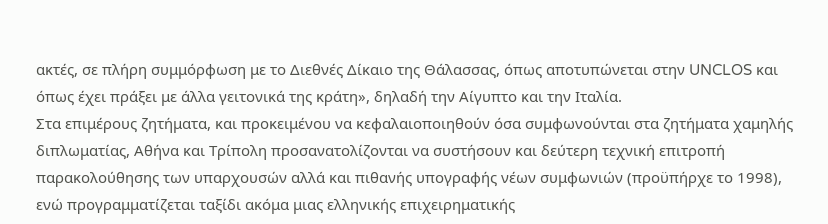ακτές, σε πλήρη συμμόρφωση με το Διεθνές Δίκαιο της Θάλασσας, όπως αποτυπώνεται στην UNCLOS και όπως έχει πράξει με άλλα γειτονικά της κράτη», δηλαδή την Αίγυπτο και την Ιταλία.
Στα επιμέρους ζητήματα, και προκειμένου να κεφαλαιοποιηθούν όσα συμφωνούνται στα ζητήματα χαμηλής διπλωματίας, Αθήνα και Τρίπολη προσανατολίζονται να συστήσουν και δεύτερη τεχνική επιτροπή παρακολούθησης των υπαρχουσών αλλά και πιθανής υπογραφής νέων συμφωνιών (προϋπήρχε το 1998), ενώ προγραμματίζεται ταξίδι ακόμα μιας ελληνικής επιχειρηματικής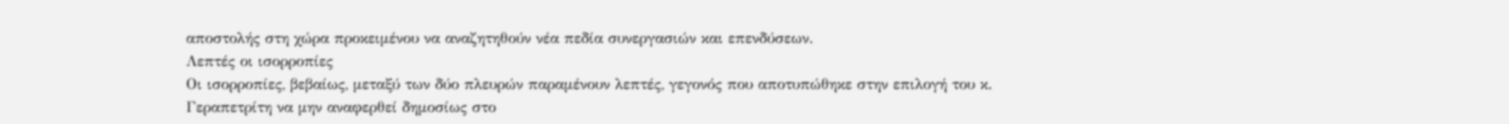αποστολής στη χώρα προκειμένου να αναζητηθούν νέα πεδία συνεργασιών και επενδύσεων.
Λεπτές οι ισορροπίες
Οι ισορροπίες, βεβαίως, μεταξύ των δύο πλευρών παραμένουν λεπτές, γεγονός που αποτυπώθηκε στην επιλογή του κ. Γεραπετρίτη να μην αναφερθεί δημοσίως στο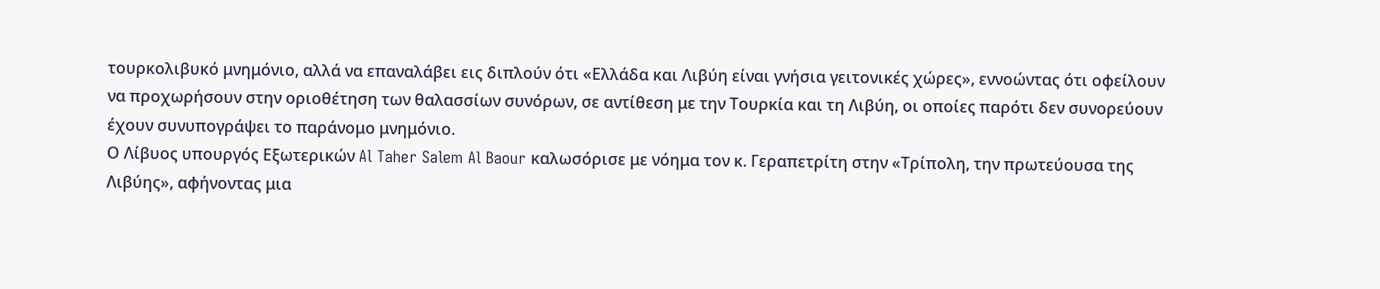τουρκολιβυκό μνημόνιο, αλλά να επαναλάβει εις διπλούν ότι «Ελλάδα και Λιβύη είναι γνήσια γειτονικές χώρες», εννοώντας ότι οφείλουν να προχωρήσουν στην οριοθέτηση των θαλασσίων συνόρων, σε αντίθεση με την Τουρκία και τη Λιβύη, οι οποίες παρότι δεν συνορεύουν έχουν συνυπογράψει το παράνομο μνημόνιο.
Ο Λίβυος υπουργός Εξωτερικών Al Taher Salem Al Baour καλωσόρισε με νόημα τον κ. Γεραπετρίτη στην «Τρίπολη, την πρωτεύουσα της Λιβύης», αφήνοντας μια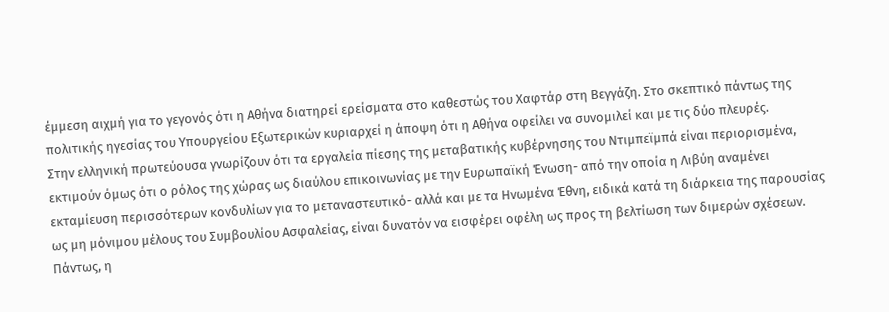έμμεση αιχμή για το γεγονός ότι η Αθήνα διατηρεί ερείσματα στο καθεστώς του Χαφτάρ στη Βεγγάζη. Στο σκεπτικό πάντως της πολιτικής ηγεσίας του Υπουργείου Εξωτερικών κυριαρχεί η άποψη ότι η Αθήνα οφείλει να συνομιλεί και με τις δύο πλευρές.
Στην ελληνική πρωτεύουσα γνωρίζουν ότι τα εργαλεία πίεσης της μεταβατικής κυβέρνησης του Ντιμπεϊμπά είναι περιορισμένα, εκτιμούν όμως ότι ο ρόλος της χώρας ως διαύλου επικοινωνίας με την Ευρωπαϊκή Ένωση- από την οποία η Λιβύη αναμένει εκταμίευση περισσότερων κονδυλίων για το μεταναστευτικό- αλλά και με τα Ηνωμένα Έθνη, ειδικά κατά τη διάρκεια της παρουσίας ως μη μόνιμου μέλους του Συμβουλίου Ασφαλείας, είναι δυνατόν να εισφέρει οφέλη ως προς τη βελτίωση των διμερών σχέσεων.
Πάντως, η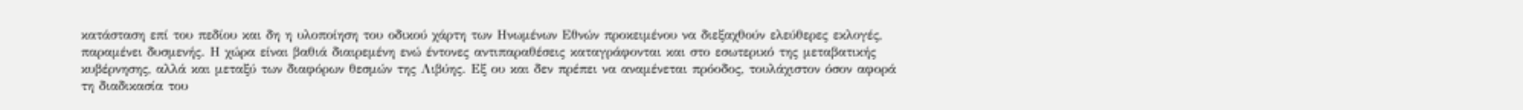κατάσταση επί του πεδίου και δη η υλοποίηση του οδικού χάρτη των Ηνωμένων Εθνών προκειμένου να διεξαχθούν ελεύθερες εκλογές, παραμένει δυσμενής. Η χώρα είναι βαθιά διαιρεμένη ενώ έντονες αντιπαραθέσεις καταγράφονται και στο εσωτερικό της μεταβατικής κυβέρνησης, αλλά και μεταξύ των διαφόρων θεσμών της Λιβύης. Εξ ου και δεν πρέπει να αναμένεται πρόοδος, τουλάχιστον όσον αφορά τη διαδικασία του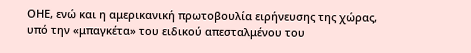ΟΗΕ, ενώ και η αμερικανική πρωτοβουλία ειρήνευσης της χώρας, υπό την «μπαγκέτα» του ειδικού απεσταλμένου του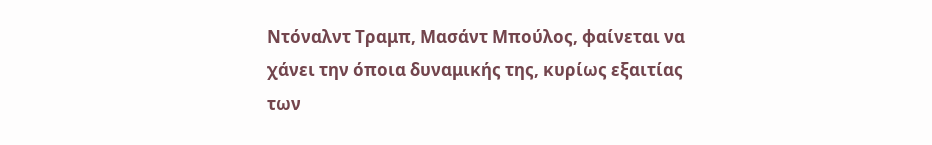Ντόναλντ Τραμπ, Μασάντ Μπούλος, φαίνεται να χάνει την όποια δυναμικής της, κυρίως εξαιτίας των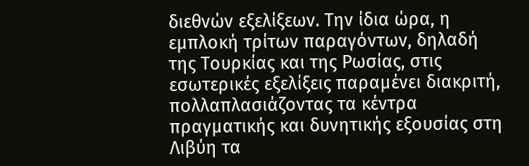διεθνών εξελίξεων. Την ίδια ώρα, η εμπλοκή τρίτων παραγόντων, δηλαδή της Τουρκίας και της Ρωσίας, στις εσωτερικές εξελίξεις παραμένει διακριτή, πολλαπλασιάζοντας τα κέντρα πραγματικής και δυνητικής εξουσίας στη Λιβύη τα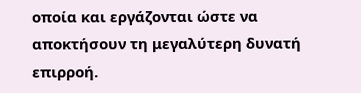οποία και εργάζονται ώστε να αποκτήσουν τη μεγαλύτερη δυνατή επιρροή.